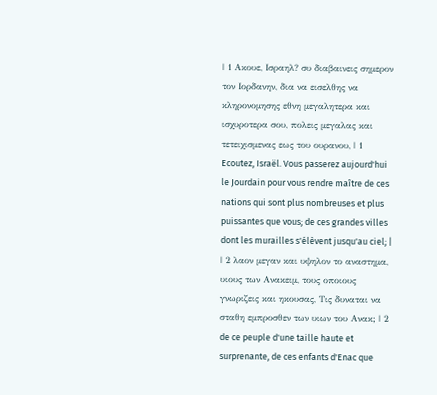| 1 Ακουε, Ισραηλ? συ διαβαινεις σημερον τον Ιορδανην, δια να εισελθης να κληρονομησης εθνη μεγαλητερα και ισχυροτερα σου, πολεις μεγαλας και τετειχισμενας εως του ουρανου, | 1 Ecoutez, Israël. Vous passerez aujourd'hui le Jourdain pour vous rendre maître de ces nations qui sont plus nombreuses et plus puissantes que vous; de ces grandes villes dont les murailles s'élèvent jusqu'au ciel; |
| 2 λαον μεγαν και υψηλον το αναστημα, υιους των Ανακειμ, τους οποιους γνωριζεις και ηκουσας, Τις δυναται να σταθη εμπροσθεν των υιων του Ανακ; | 2 de ce peuple d'une taille haute et surprenante, de ces enfants d'Enac que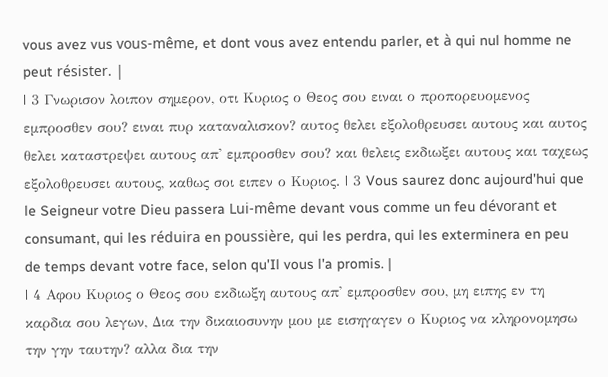vous avez vus vous-même, et dont vous avez entendu parler, et à qui nul homme ne peut résister. |
| 3 Γνωρισον λοιπον σημερον, οτι Κυριος ο Θεος σου ειναι ο προπορευομενος εμπροσθεν σου? ειναι πυρ καταναλισκον? αυτος θελει εξολοθρευσει αυτους και αυτος θελει καταστρεψει αυτους απ' εμπροσθεν σου? και θελεις εκδιωξει αυτους και ταχεως εξολοθρευσει αυτους, καθως σοι ειπεν ο Κυριος. | 3 Vous saurez donc aujourd'hui que le Seigneur votre Dieu passera Lui-même devant vous comme un feu dévorant et consumant, qui les réduira en poussière, qui les perdra, qui les exterminera en peu de temps devant votre face, selon qu'Il vous l'a promis. |
| 4 Αφου Κυριος ο Θεος σου εκδιωξη αυτους απ' εμπροσθεν σου, μη ειπης εν τη καρδια σου λεγων, Δια την δικαιοσυνην μου με εισηγαγεν ο Κυριος να κληρονομησω την γην ταυτην? αλλα δια την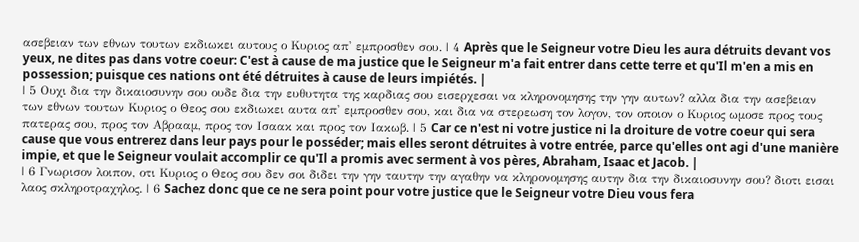ασεβειαν των εθνων τουτων εκδιωκει αυτους ο Κυριος απ' εμπροσθεν σου. | 4 Après que le Seigneur votre Dieu les aura détruits devant vos yeux, ne dites pas dans votre coeur: C'est à cause de ma justice que le Seigneur m'a fait entrer dans cette terre et qu'Il m'en a mis en possession; puisque ces nations ont été détruites à cause de leurs impiétés. |
| 5 Ουχι δια την δικαιοσυνην σου ουδε δια την ευθυτητα της καρδιας σου εισερχεσαι να κληρονομησης την γην αυτων? αλλα δια την ασεβειαν των εθνων τουτων Κυριος ο Θεος σου εκδιωκει αυτα απ' εμπροσθεν σου, και δια να στερεωση τον λογον, τον οποιον ο Κυριος ωμοσε προς τους πατερας σου, προς τον Αβρααμ, προς τον Ισαακ και προς τον Ιακωβ. | 5 Car ce n'est ni votre justice ni la droiture de votre coeur qui sera cause que vous entrerez dans leur pays pour le posséder; mais elles seront détruites à votre entrée, parce qu'elles ont agi d'une manière impie, et que le Seigneur voulait accomplir ce qu'Il a promis avec serment à vos pères, Abraham, Isaac et Jacob. |
| 6 Γνωρισον λοιπον, οτι Κυριος ο Θεος σου δεν σοι διδει την γην ταυτην την αγαθην να κληρονομησης αυτην δια την δικαιοσυνην σου? διοτι εισαι λαος σκληροτραχηλος. | 6 Sachez donc que ce ne sera point pour votre justice que le Seigneur votre Dieu vous fera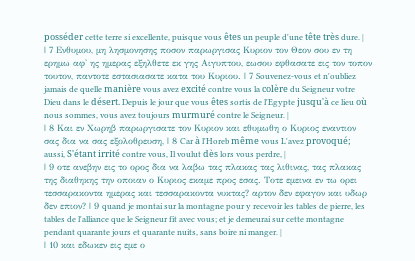posséder cette terre si excellente, puisque vous êtes un peuple d'une tête très dure. |
| 7 Ενθυμου, μη λησμονησης ποσον παρωργισας Κυριον τον Θεον σου εν τη ερημω αφ' ης ημερας εξηλθετε εκ γης Αιγυπτου, εωσου εφθασατε εις τον τοπον τουτον, παντοτε εστασιασατε κατα του Κυριου. | 7 Souvenez-vous et n'oubliez jamais de quelle manière vous avez excité contre vous la colère du Seigneur votre Dieu dans le désert. Depuis le jour que vous êtes sortis de l'Egypte jusqu'à ce lieu où nous sommes, vous avez toujours murmuré contre le Seigneur. |
| 8 Και εν Χωρηβ παρωργισατε τον Κυριον και εθυμωθη ο Κυριος εναντιον σας δια να σας εξολοθρευση, | 8 Car à l'Horeb même vous L'avez provoqué; aussi, S'étant irrité contre vous, Il voulut dès lors vous perdre, |
| 9 οτε ανεβην εις το ορος δια να λαβω τας πλακας τας λιθινας, τας πλακας της διαθηκης την οποιαν ο Κυριος εκαμε προς εσας. Τοτε εμεινα εν τω ορει τεσσαρακοντα ημερας και τεσσαρακοντα νυκτας? αρτον δεν εφαγον και υδωρ δεν επιον? | 9 quand je montai sur la montagne pour y recevoir les tables de pierre, les tables de l'alliance que le Seigneur fit avec vous; et je demeurai sur cette montagne pendant quarante jours et quarante nuits, sans boire ni manger. |
| 10 και εδωκεν εις εμε ο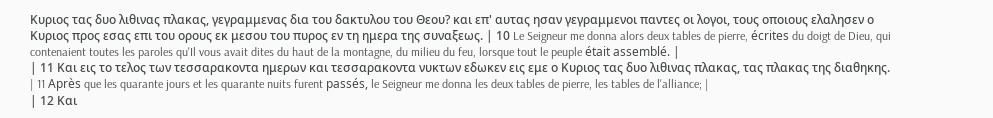Κυριος τας δυο λιθινας πλακας, γεγραμμενας δια του δακτυλου του Θεου? και επ' αυτας ησαν γεγραμμενοι παντες οι λογοι, τους οποιους ελαλησεν ο Κυριος προς εσας επι του ορους εκ μεσου του πυρος εν τη ημερα της συναξεως. | 10 Le Seigneur me donna alors deux tables de pierre, écrites du doigt de Dieu, qui contenaient toutes les paroles qu'Il vous avait dites du haut de la montagne, du milieu du feu, lorsque tout le peuple était assemblé. |
| 11 Και εις το τελος των τεσσαρακοντα ημερων και τεσσαρακοντα νυκτων εδωκεν εις εμε ο Κυριος τας δυο λιθινας πλακας, τας πλακας της διαθηκης. | 11 Après que les quarante jours et les quarante nuits furent passés, le Seigneur me donna les deux tables de pierre, les tables de l'alliance; |
| 12 Και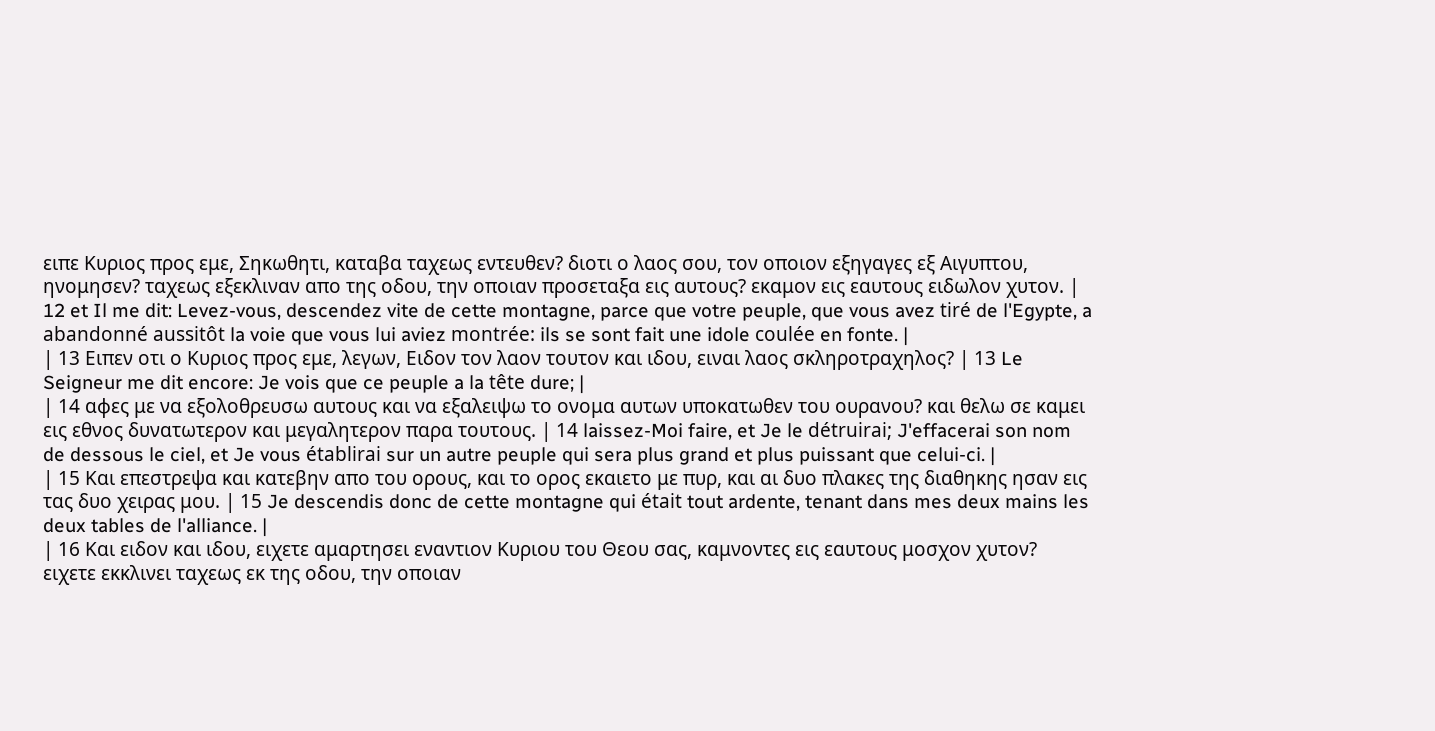ειπε Κυριος προς εμε, Σηκωθητι, καταβα ταχεως εντευθεν? διοτι ο λαος σου, τον οποιον εξηγαγες εξ Αιγυπτου, ηνομησεν? ταχεως εξεκλιναν απο της οδου, την οποιαν προσεταξα εις αυτους? εκαμον εις εαυτους ειδωλον χυτον. | 12 et Il me dit: Levez-vous, descendez vite de cette montagne, parce que votre peuple, que vous avez tiré de l'Egypte, a abandonné aussitôt la voie que vous lui aviez montrée: ils se sont fait une idole coulée en fonte. |
| 13 Ειπεν οτι ο Κυριος προς εμε, λεγων, Ειδον τον λαον τουτον και ιδου, ειναι λαος σκληροτραχηλος? | 13 Le Seigneur me dit encore: Je vois que ce peuple a la tête dure; |
| 14 αφες με να εξολοθρευσω αυτους και να εξαλειψω το ονομα αυτων υποκατωθεν του ουρανου? και θελω σε καμει εις εθνος δυνατωτερον και μεγαλητερον παρα τουτους. | 14 laissez-Moi faire, et Je le détruirai; J'effacerai son nom de dessous le ciel, et Je vous établirai sur un autre peuple qui sera plus grand et plus puissant que celui-ci. |
| 15 Και επεστρεψα και κατεβην απο του ορους, και το ορος εκαιετο με πυρ, και αι δυο πλακες της διαθηκης ησαν εις τας δυο χειρας μου. | 15 Je descendis donc de cette montagne qui était tout ardente, tenant dans mes deux mains les deux tables de l'alliance. |
| 16 Και ειδον και ιδου, ειχετε αμαρτησει εναντιον Κυριου του Θεου σας, καμνοντες εις εαυτους μοσχον χυτον? ειχετε εκκλινει ταχεως εκ της οδου, την οποιαν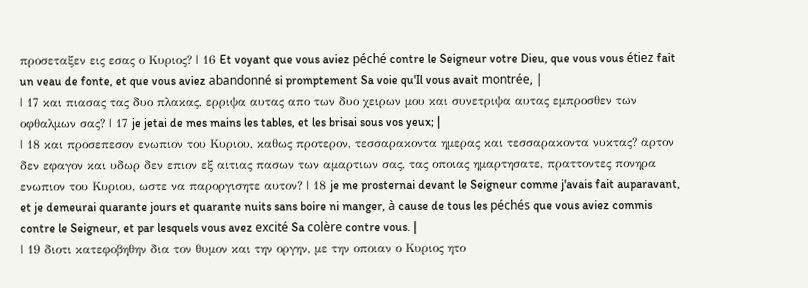προσεταξεν εις εσας ο Κυριος? | 16 Et voyant que vous aviez péché contre le Seigneur votre Dieu, que vous vous étiez fait un veau de fonte, et que vous aviez abandonné si promptement Sa voie qu'Il vous avait montrée, |
| 17 και πιασας τας δυο πλακας, ερριψα αυτας απο των δυο χειρων μου και συνετριψα αυτας εμπροσθεν των οφθαλμων σας? | 17 je jetai de mes mains les tables, et les brisai sous vos yeux; |
| 18 και προσεπεσον ενωπιον του Κυριου, καθως προτερον, τεσσαρακοντα ημερας και τεσσαρακοντα νυκτας? αρτον δεν εφαγον και υδωρ δεν επιον εξ αιτιας πασων των αμαρτιων σας, τας οποιας ημαρτησατε, πραττοντες πονηρα ενωπιον του Κυριου, ωστε να παροργισητε αυτον? | 18 je me prosternai devant le Seigneur comme j'avais fait auparavant, et je demeurai quarante jours et quarante nuits sans boire ni manger, à cause de tous les péchés que vous aviez commis contre le Seigneur, et par lesquels vous avez excité Sa colère contre vous. |
| 19 διοτι κατεφοβηθην δια τον θυμον και την οργην, με την οποιαν ο Κυριος ητο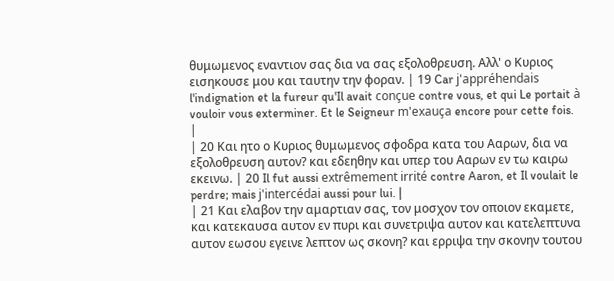θυμωμενος εναντιον σας δια να σας εξολοθρευση. Αλλ' ο Κυριος εισηκουσε μου και ταυτην την φοραν. | 19 Car j'appréhendais l'indignation et la fureur qu'Il avait conçue contre vous, et qui Le portait à vouloir vous exterminer. Et le Seigneur m'exauça encore pour cette fois. |
| 20 Και ητο ο Κυριος θυμωμενος σφοδρα κατα του Ααρων, δια να εξολοθρευση αυτον? και εδεηθην και υπερ του Ααρων εν τω καιρω εκεινω. | 20 Il fut aussi extrêmement irrité contre Aaron, et Il voulait le perdre; mais j'intercédai aussi pour lui. |
| 21 Και ελαβον την αμαρτιαν σας, τον μοσχον τον οποιον εκαμετε, και κατεκαυσα αυτον εν πυρι και συνετριψα αυτον και κατελεπτυνα αυτον εωσου εγεινε λεπτον ως σκονη? και ερριψα την σκονην τουτου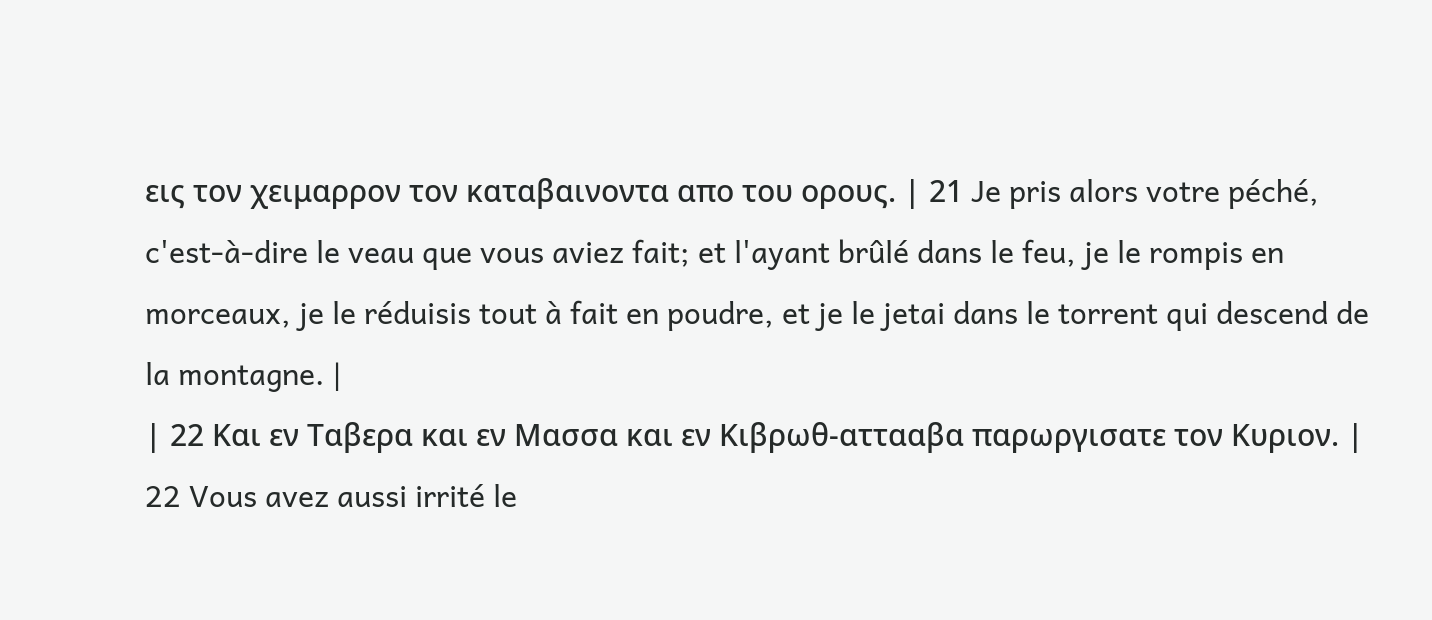εις τον χειμαρρον τον καταβαινοντα απο του ορους. | 21 Je pris alors votre péché, c'est-à-dire le veau que vous aviez fait; et l'ayant brûlé dans le feu, je le rompis en morceaux, je le réduisis tout à fait en poudre, et je le jetai dans le torrent qui descend de la montagne. |
| 22 Και εν Ταβερα και εν Μασσα και εν Κιβρωθ-αττααβα παρωργισατε τον Κυριον. | 22 Vous avez aussi irrité le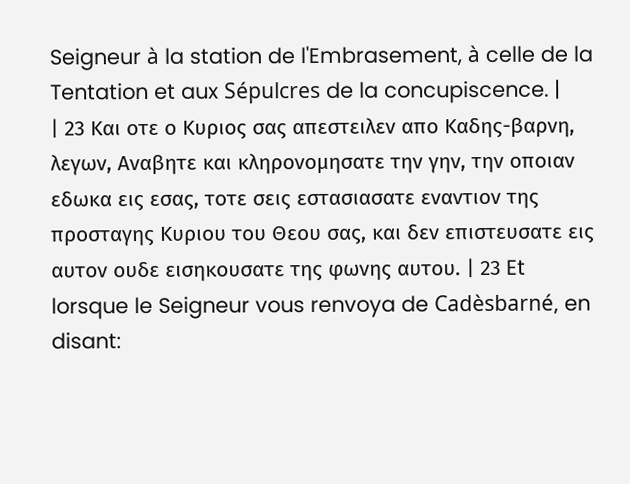Seigneur à la station de l'Embrasement, à celle de la Tentation et aux Sépulcres de la concupiscence. |
| 23 Και οτε ο Κυριος σας απεστειλεν απο Καδης-βαρνη, λεγων, Αναβητε και κληρονομησατε την γην, την οποιαν εδωκα εις εσας, τοτε σεις εστασιασατε εναντιον της προσταγης Κυριου του Θεου σας, και δεν επιστευσατε εις αυτον ουδε εισηκουσατε της φωνης αυτου. | 23 Et lorsque le Seigneur vous renvoya de Cadèsbarné, en disant: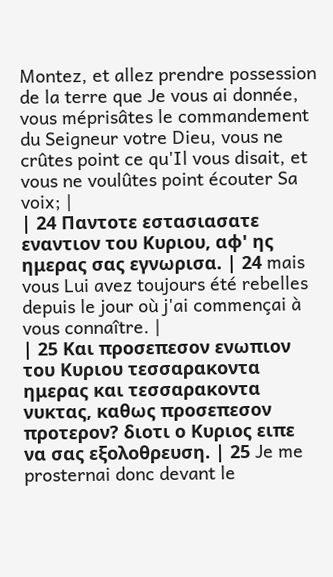Montez, et allez prendre possession de la terre que Je vous ai donnée, vous méprisâtes le commandement du Seigneur votre Dieu, vous ne crûtes point ce qu'Il vous disait, et vous ne voulûtes point écouter Sa voix; |
| 24 Παντοτε εστασιασατε εναντιον του Κυριου, αφ' ης ημερας σας εγνωρισα. | 24 mais vous Lui avez toujours été rebelles depuis le jour où j'ai commençai à vous connaître. |
| 25 Και προσεπεσον ενωπιον του Κυριου τεσσαρακοντα ημερας και τεσσαρακοντα νυκτας, καθως προσεπεσον προτερον? διοτι ο Κυριος ειπε να σας εξολοθρευση. | 25 Je me prosternai donc devant le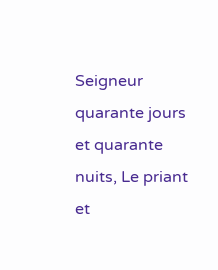Seigneur quarante jours et quarante nuits, Le priant et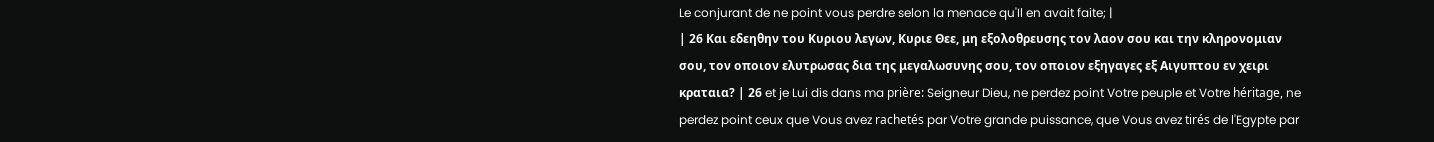Le conjurant de ne point vous perdre selon la menace qu'Il en avait faite; |
| 26 Και εδεηθην του Κυριου λεγων, Κυριε Θεε, μη εξολοθρευσης τον λαον σου και την κληρονομιαν σου, τον οποιον ελυτρωσας δια της μεγαλωσυνης σου, τον οποιον εξηγαγες εξ Αιγυπτου εν χειρι κραταια? | 26 et je Lui dis dans ma prière: Seigneur Dieu, ne perdez point Votre peuple et Votre héritage, ne perdez point ceux que Vous avez rachetés par Votre grande puissance, que Vous avez tirés de l'Egypte par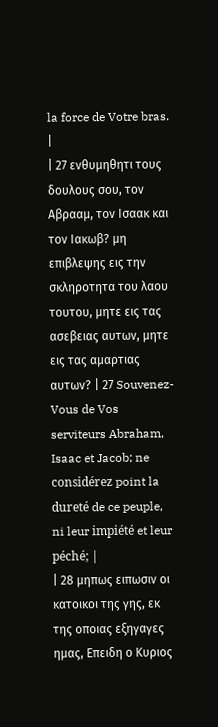la force de Votre bras. |
| 27 ενθυμηθητι τους δουλους σου, τον Αβρααμ, τον Ισαακ και τον Ιακωβ? μη επιβλεψης εις την σκληροτητα του λαου τουτου, μητε εις τας ασεβειας αυτων, μητε εις τας αμαρτιας αυτων? | 27 Souvenez-Vous de Vos serviteurs Abraham, Isaac et Jacob; ne considérez point la dureté de ce peuple, ni leur impiété et leur péché; |
| 28 μηπως ειπωσιν οι κατοικοι της γης, εκ της οποιας εξηγαγες ημας, Επειδη ο Κυριος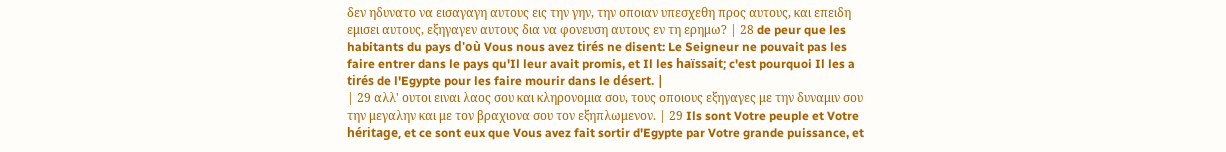δεν ηδυνατο να εισαγαγη αυτους εις την γην, την οποιαν υπεσχεθη προς αυτους, και επειδη εμισει αυτους, εξηγαγεν αυτους δια να φονευση αυτους εν τη ερημω? | 28 de peur que les habitants du pays d'où Vous nous avez tirés ne disent: Le Seigneur ne pouvait pas les faire entrer dans le pays qu'Il leur avait promis, et Il les haïssait; c'est pourquoi Il les a tirés de l'Egypte pour les faire mourir dans le désert. |
| 29 αλλ' ουτοι ειναι λαος σου και κληρονομια σου, τους οποιους εξηγαγες με την δυναμιν σου την μεγαλην και με τον βραχιονα σου τον εξηπλωμενον. | 29 Ils sont Votre peuple et Votre héritage, et ce sont eux que Vous avez fait sortir d'Egypte par Votre grande puissance, et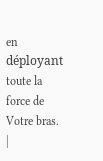en déployant toute la force de Votre bras. |